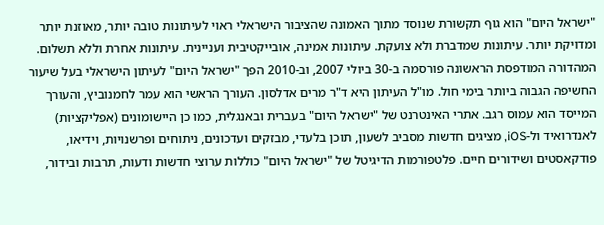"ישראל היום" הוא גוף תקשורת שנוסד מתוך האמונה שהציבור הישראלי ראוי לעיתונות טובה יותר, מאוזנת יותר ומדויקת יותר. עיתונות שמדברת ולא צועקת. עיתונות אמינה, אובייקטיבית ועניינית. עיתונות אחרת וללא תשלום. המהדורה המודפסת הראשונה פורסמה ב-30 ביולי 2007, וב-2010 הפך "ישראל היום" לעיתון הישראלי בעל שיעור החשיפה הגבוה ביותר בימי חול. מו"ל העיתון היא ד"ר מרים אדלסון. העורך הראשי הוא עמר לחמנוביץ, והעורך המייסד הוא עמוס רגב. אתרי האינטרנט של "ישראל היום" בעברית ובאנגלית, כמו כן היישומונים (אפליקציות) לאנדרואיד ול-iOS, מציגים חדשות מסביב לשעון, תוכן בלעדי, מבזקים ועדכונים, ניתוחים ופרשנויות, וידיאו, פודקאסטים ושידורים חיים. פלטפורמות הדיגיטל של "ישראל היום" כוללות ערוצי חדשות ודעות, תרבות ובידור,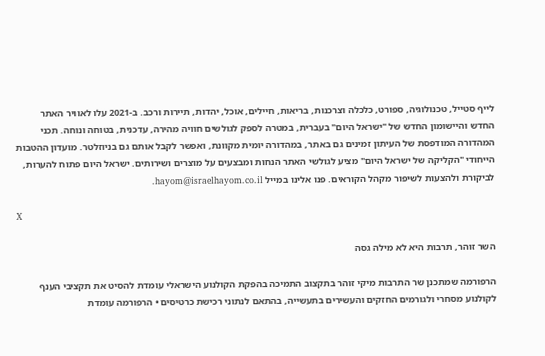לייף סטייל, טכנולוגיה, ספורט, כלכלה וצרכנות, בריאות, חיילים, אוכל, יהדות, תיירות ורכב. ב-2021 עלו לאוויר האתר החדש והיישומון החדש של "ישראל היום" בעברית, במטרה לספק לגולשים חוויה מהירה, עדכנית, בטוחה ונוחה. תכני המהדורה המודפסת של העיתון זמינים גם באתר, במהדורה יומית מקוונת, ואפשר לקבל אותם גם בניוזלטר. מועדון ההטבות הייחודי "הקליקה של ישראל היום" מציע לגולשי האתר הנחות ומבצעים על מוצרים ושירותים. ישראל היום פתוח להערות, לביקורת ולהצעות לשיפור מקהל הקוראים. פנו אלינו במייל hayom@israelhayom.co.il.

X

השר זוהר, תרבות היא לא מילה גסה

הרפורמה שמתכנן שר התרבות מיקי זוהר בתקצוב התמיכה בהפקת הקולנוע הישראלי עומדת להסיט את תקציבי הענף לקולנוע מסחרי ולגורמים החזקים והעשירים בתעשייה, בהתאם לנתוני רכישת כרטיסים • הרפורמה עומדת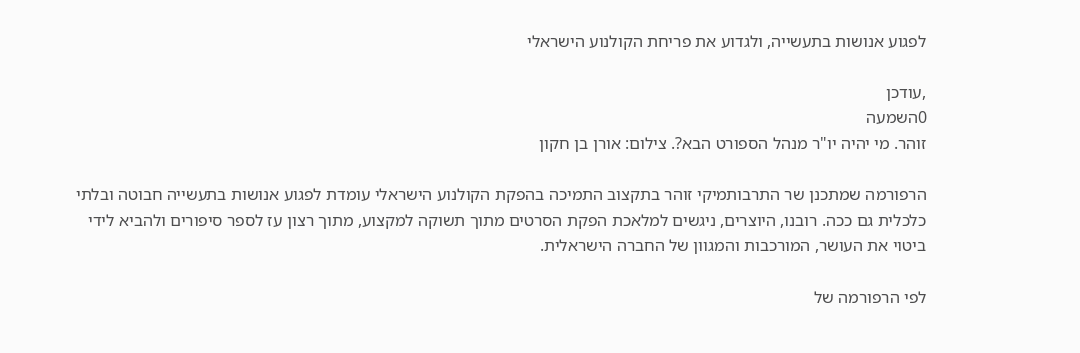לפגוע אנושות בתעשייה, ולגדוע את פריחת הקולנוע הישראלי

,עודכן
0השמעה
זוהר. מי יהיה יו"ר מנהל הספורט הבא?. צילום: אורן בן חקון

הרפורמה שמתכנן שר התרבותמיקי זוהר בתקצוב התמיכה בהפקת הקולנוע הישראלי עומדת לפגוע אנושות בתעשייה חבוטה ובלתי כלכלית גם ככה. רובנו, היוצרים, ניגשים למלאכת הפקת הסרטים מתוך תשוקה למקצוע, מתוך רצון עז לספר סיפורים ולהביא לידי ביטוי את העושר, המורכבות והמגוון של החברה הישראלית.

לפי הרפורמה של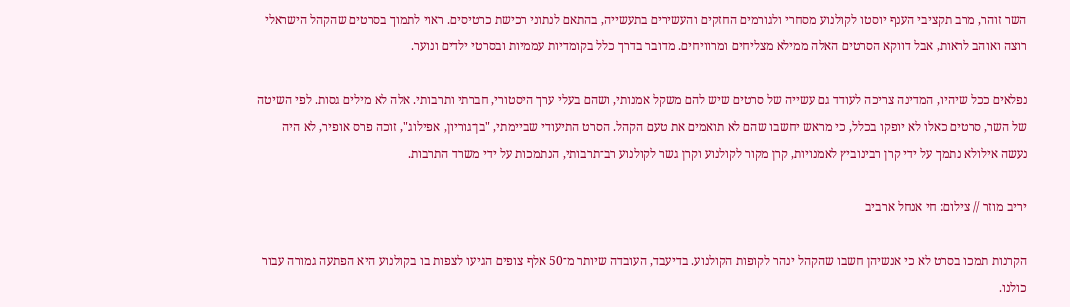השר זוהר, מרב תקציבי הענף יוסטו לקולנוע מסחרי ולגורמים החזקים והעשירים בתעשייה, בהתאם לנתוני רכישת כרטיסים. ראוי לתמוך בסרטים שהקהל הישראלי רוצה ואוהב לראות, אבל דווקא הסרטים האלה ממילא מצליחים ומרוויחים. מדובר בדרך כלל בקומדיות עממיות ובסרטי ילדים ונוער.

נפלאים ככל שיהיו, המדינה צריכה לעודד גם עשייה של סרטים שיש להם משקל אמנותי, ושהם בעלי ערך היסטורי, חברתי ותרבותי. אלה לא מילים גסות. לפי השיטה של השר, סרטים כאלו לא יופקו בכלל, כי מראש יחשבו שהם לא תואמים את טעם הקהל. הסרט התיעודי שביימתי, "בן־גוריון, אפילוג", זוכה פרס אופיר, לא היה נעשה אילולא נתמך על ידי קרן רבינוביץ לאמנויות, קרן מקור לקולנוע וקרן גשר לקולנוע רב־תרבותי, הנתמכות על ידי משרד התרבות.

יריב מוזר // צילום: חי אנחל ארביב

הקרנות תמכו בסרט לא כי אנשיהן חשבו שהקהל ינהר לקופות הקולנוע. בדיעבד, העובדה שיותר מ־50 אלף צופים הגיעו לצפות בו בקולנוע היא הפתעה גמורה עבור כולנו.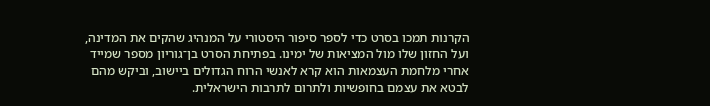הקרנות תמכו בסרט כדי לספר סיפור היסטורי על המנהיג שהקים את המדינה, ועל החזון שלו מול המציאות של ימינו. בפתיחת הסרט בן־גוריון מספר שמייד אחרי מלחמת העצמאות הוא קרא לאנשי הרוח הגדולים ביישוב, וביקש מהם לבטא את עצמם בחופשיות ולתרום לתרבות הישראלית.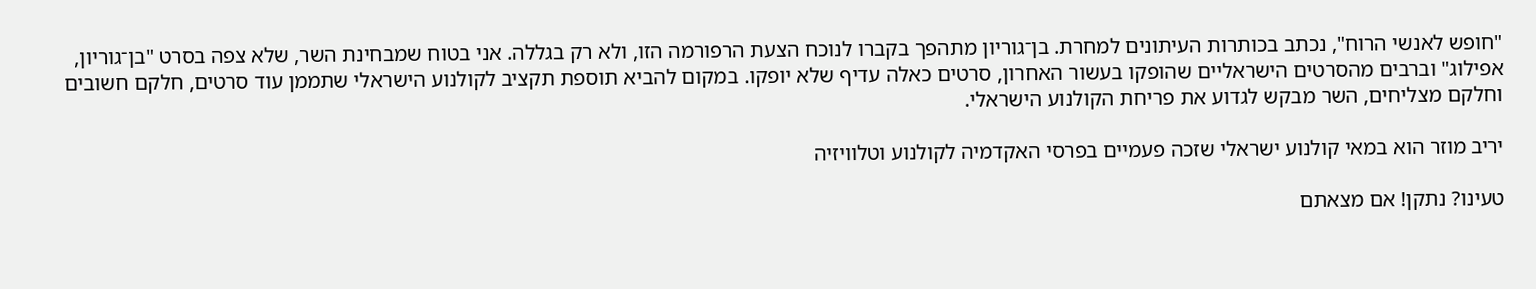"חופש לאנשי הרוח", נכתב בכותרות העיתונים למחרת. בן־גוריון מתהפך בקברו לנוכח הצעת הרפורמה הזו, ולא רק בגללה. אני בטוח שמבחינת השר, שלא צפה בסרט "בן־גוריון, אפילוג" וברבים מהסרטים הישראליים שהופקו בעשור האחרון, סרטים כאלה עדיף שלא יופקו. במקום להביא תוספת תקציב לקולנוע הישראלי שתממן עוד סרטים, חלקם חשובים וחלקם מצליחים, השר מבקש לגדוע את פריחת הקולנוע הישראלי.

יריב מוזר הוא במאי קולנוע ישראלי שזכה פעמיים בפרסי האקדמיה לקולנוע וטלוויזיה

טעינו? נתקן! אם מצאתם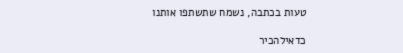טעות בכתבה, נשמח שתשתפו אותנו

כדאילהכיר